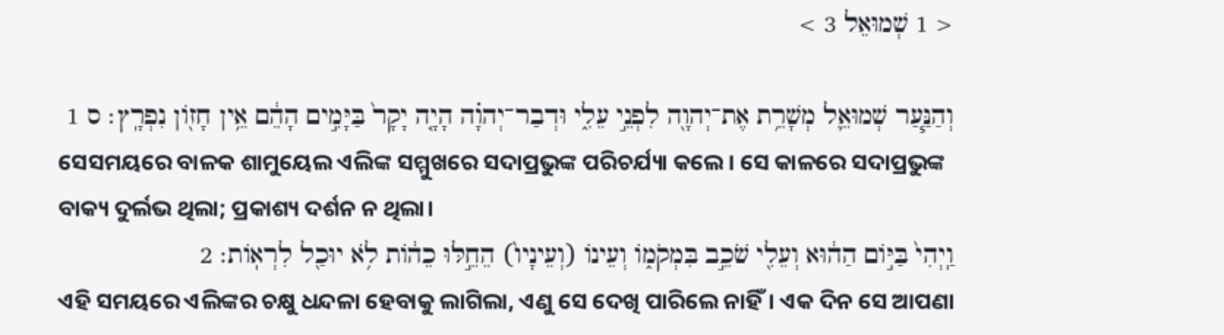< 1 שְׁמוּאֵל 3 >

וְהַנַּ֧עַר שְׁמוּאֵ֛ל מְשָׁרֵ֥ת אֶת־יְהוָ֖ה לִפְנֵ֣י עֵלִ֑י וּדְבַר־יְהוָ֗ה הָיָ֤ה יָקָר֙ בַּיָּמִ֣ים הָהֵ֔ם אֵ֥ין חָזֹ֖ון נִפְרָֽץ׃ ס 1
ସେସମୟରେ ବାଳକ ଶାମୁୟେଲ ଏଲିଙ୍କ ସମ୍ମୁଖରେ ସଦାପ୍ରଭୁଙ୍କ ପରିଚର୍ଯ୍ୟା କଲେ। ସେ କାଳରେ ସଦାପ୍ରଭୁଙ୍କ ବାକ୍ୟ ଦୁର୍ଲଭ ଥିଲା; ପ୍ରକାଶ୍ୟ ଦର୍ଶନ ନ ଥିଲା।
וַֽיְהִי֙ בַּיֹּ֣ום הַה֔וּא וְעֵלִ֖י שֹׁכֵ֣ב בִּמְקֹמֹ֑ו וְעֵינֹו (וְעֵינָיו֙) הֵחֵ֣לּוּ כֵהֹ֔ות לֹ֥א יוּכַ֖ל לִרְאֹֽות׃ 2
ଏହି ସମୟରେ ଏଲିଙ୍କର ଚକ୍ଷୁ ଧନ୍ଦଳା ହେବାକୁ ଲାଗିଲା, ଏଣୁ ସେ ଦେଖି ପାରିଲେ ନାହିଁ। ଏକ ଦିନ ସେ ଆପଣା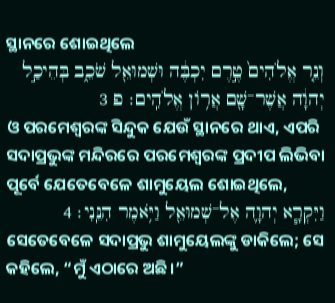ସ୍ଥାନରେ ଶୋଇଥିଲେ
וְנֵ֤ר אֱלֹהִים֙ טֶ֣רֶם יִכְבֶּ֔ה וּשְׁמוּאֵ֖ל שֹׁכֵ֑ב בְּהֵיכַ֣ל יְהוָ֔ה אֲשֶׁר־שָׁ֖ם אֲרֹ֥ון אֱלֹהִֽים׃ פ 3
ଓ ପରମେଶ୍ୱରଙ୍କ ସିନ୍ଦୁକ ଯେଉଁ ସ୍ଥାନରେ ଥାଏ, ଏପରି ସଦାପ୍ରଭୁଙ୍କ ମନ୍ଦିରରେ ପରମେଶ୍ୱରଙ୍କ ପ୍ରଦୀପ ଲିଭିବା ପୂର୍ବେ ଯେତେବେଳେ ଶାମୁୟେଲ ଶୋଇଥିଲେ,
וַיִּקְרָ֧א יְהוָ֛ה אֶל־שְׁמוּאֵ֖ל וַיֹּ֥אמֶר הִנֵּֽנִי׃ 4
ସେତେବେଳେ ସଦାପ୍ରଭୁ ଶାମୁୟେଲଙ୍କୁ ଡାକିଲେ; ସେ କହିଲେ, “ମୁଁ ଏଠାରେ ଅଛି।”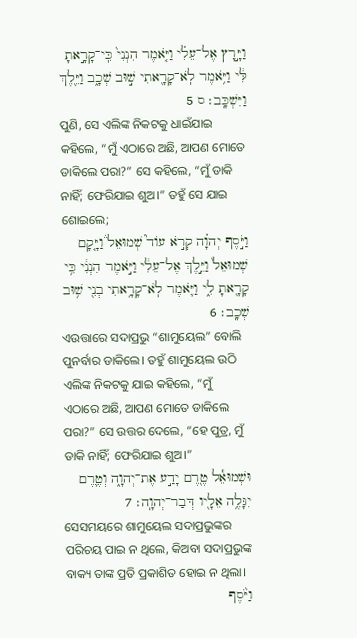וַיָּ֣רָץ אֶל־עֵלִ֗י וַיֹּ֤אמֶר הִנְנִי֙ כִּֽי־קָרָ֣אתָ לִּ֔י וַיֹּ֥אמֶר לֹֽא־קָרָ֖אתִי שׁ֣וּב שְׁכָ֑ב וַיֵּ֖לֶךְ וַיִּשְׁכָּֽב׃ ס 5
ପୁଣି, ସେ ଏଲିଙ୍କ ନିକଟକୁ ଧାଇଁଯାଇ କହିଲେ, “ମୁଁ ଏଠାରେ ଅଛି, ଆପଣ ମୋତେ ଡାକିଲେ ପରା?” ସେ କହିଲେ, “ମୁଁ ଡାକି ନାହିଁ; ଫେରିଯାଇ ଶୁଅ।” ତହୁଁ ସେ ଯାଇ ଶୋଇଲେ;
וַיֹּ֣סֶף יְהוָ֗ה קְרֹ֣א עֹוד֮ שְׁמוּאֵל֒ וַיָּ֤קָם שְׁמוּאֵל֙ וַיֵּ֣לֶךְ אֶל־עֵלִ֔י וַיֹּ֣אמֶר הִנְנִ֔י כִּ֥י קָרָ֖אתָ לִ֑י וַיֹּ֛אמֶר לֹֽא־קָרָ֥אתִי בְנִ֖י שׁ֥וּב שְׁכָֽב׃ 6
ଏଉତ୍ତାରେ ସଦାପ୍ରଭୁ “ଶାମୁୟେଲ” ବୋଲି ପୁନର୍ବାର ଡାକିଲେ। ତହୁଁ ଶାମୁୟେଲ ଉଠି ଏଲିଙ୍କ ନିକଟକୁ ଯାଇ କହିଲେ, “ମୁଁ ଏଠାରେ ଅଛି, ଆପଣ ମୋତେ ଡାକିଲେ ପରା?” ସେ ଉତ୍ତର ଦେଲେ, “ହେ ପୁତ୍ର, ମୁଁ ଡାକି ନାହିଁ; ଫେରିଯାଇ ଶୁଅ।”
וּשְׁמוּאֵ֕ל טֶ֖רֶם יָדַ֣ע אֶת־יְהוָ֑ה וְטֶ֛רֶם יִגָּלֶ֥ה אֵלָ֖יו דְּבַר־יְהוָֽה׃ 7
ସେସମୟରେ ଶାମୁୟେଲ ସଦାପ୍ରଭୁଙ୍କର ପରିଚୟ ପାଇ ନ ଥିଲେ, କିଅବା ସଦାପ୍ରଭୁଙ୍କ ବାକ୍ୟ ତାଙ୍କ ପ୍ରତି ପ୍ରକାଶିତ ହୋଇ ନ ଥିଲା।
וַיֹּ֨סֶף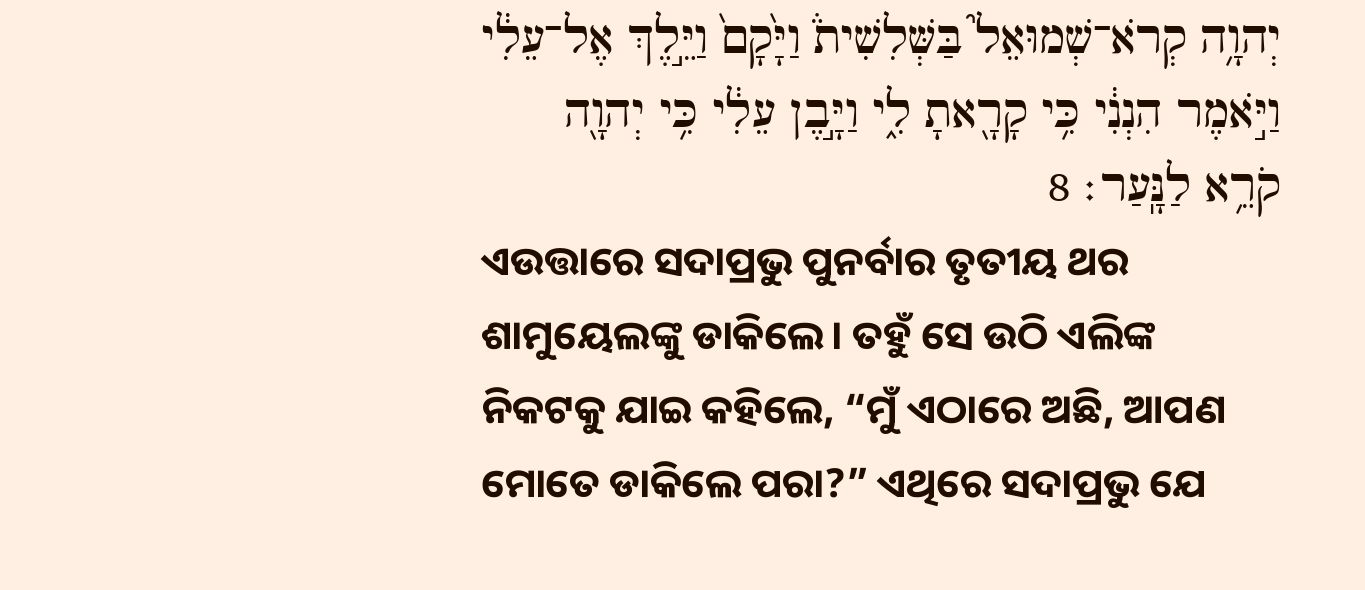יְהוָ֥ה קְרֹא־שְׁמוּאֵל֮ בַּשְּׁלִשִׁית֒ וַיָּ֙קָם֙ וַיֵּ֣לֶךְ אֶל־עֵלִ֔י וַיֹּ֣אמֶר הִנְנִ֔י כִּ֥י קָרָ֖אתָ לִ֑י וַיָּ֣בֶן עֵלִ֔י כִּ֥י יְהוָ֖ה קֹרֵ֥א לַנָּֽעַר׃ 8
ଏଉତ୍ତାରେ ସଦାପ୍ରଭୁ ପୁନର୍ବାର ତୃତୀୟ ଥର ଶାମୁୟେଲଙ୍କୁ ଡାକିଲେ। ତହୁଁ ସେ ଉଠି ଏଲିଙ୍କ ନିକଟକୁ ଯାଇ କହିଲେ, “ମୁଁ ଏଠାରେ ଅଛି, ଆପଣ ମୋତେ ଡାକିଲେ ପରା?” ଏଥିରେ ସଦାପ୍ରଭୁ ଯେ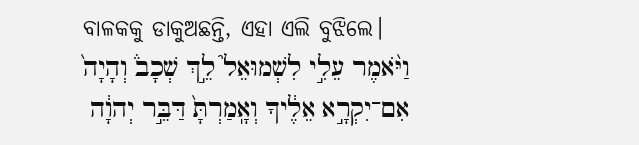ବାଳକକୁ ଡାକୁଅଛନ୍ତି, ଏହା ଏଲି ବୁଝିଲେ।
וַיֹּ֨אמֶר עֵלִ֣י לִשְׁמוּאֵל֮ לֵ֣ךְ שְׁכָב֒ וְהָיָה֙ אִם־יִקְרָ֣א אֵלֶ֔יךָ וְאָֽמַרְתָּ֙ דַּבֵּ֣ר יְהוָ֔ה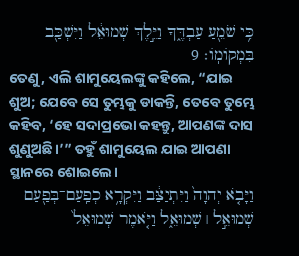כִּ֥י שֹׁמֵ֖עַ עַבְדֶּ֑ךָ וַיֵּ֣לֶךְ שְׁמוּאֵ֔ל וַיִּשְׁכַּ֖ב בִּמְקֹומֹֽו׃ 9
ତେଣୁ, ଏଲି ଶାମୁୟେଲଙ୍କୁ କହିଲେ, “ଯାଇ ଶୁଅ; ଯେବେ ସେ ତୁମ୍ଭକୁ ଡାକନ୍ତି, ତେବେ ତୁମ୍ଭେ କହିବ, ‘ହେ ସଦାପ୍ରଭୋ କହନ୍ତୁ, ଆପଣଙ୍କ ଦାସ ଶୁଣୁଅଛି।’” ତହୁଁ ଶାମୁୟେଲ ଯାଇ ଆପଣା ସ୍ଥାନରେ ଶୋଇଲେ।
וַיָּבֹ֤א יְהוָה֙ וַיִּתְיַצַּ֔ב וַיִּקְרָ֥א כְפַֽעַם־בְּפַ֖עַם שְׁמוּאֵ֣ל ׀ שְׁמוּאֵ֑ל וַיֹּ֤אמֶר שְׁמוּאֵל֙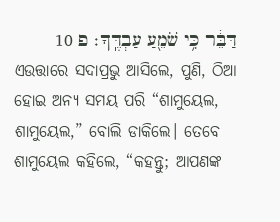דַּבֵּ֔ר כִּ֥י שֹׁמֵ֖עַ עַבְדֶּֽךָ׃ פ 10
ଏଉତ୍ତାରେ ସଦାପ୍ରଭୁ ଆସିଲେ, ପୁଣି, ଠିଆ ହୋଇ ଅନ୍ୟ ସମୟ ପରି “ଶାମୁୟେଲ, ଶାମୁୟେଲ,” ବୋଲି ଡାକିଲେ। ତେବେ ଶାମୁୟେଲ କହିଲେ, “କହନ୍ତୁ; ଆପଣଙ୍କ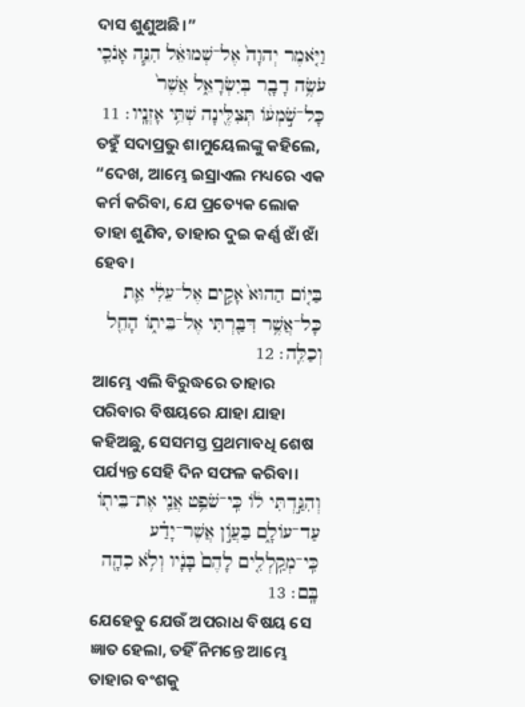ଦାସ ଶୁଣୁଅଛି।”
וַיֹּ֤אמֶר יְהוָה֙ אֶל־שְׁמוּאֵ֔ל הִנֵּ֧ה אָנֹכִ֛י עֹשֶׂ֥ה דָבָ֖ר בְּיִשְׂרָאֵ֑ל אֲשֶׁר֙ כָּל־שֹׁ֣מְעֹ֔ו תְּצִלֶּ֖ינָה שְׁתֵּ֥י אָזְנָֽיו׃ 11
ତହୁଁ ସଦାପ୍ରଭୁ ଶାମୁୟେଲଙ୍କୁ କହିଲେ, “ଦେଖ, ଆମ୍ଭେ ଇସ୍ରାଏଲ ମଧ୍ୟରେ ଏକ କର୍ମ କରିବା, ଯେ ପ୍ରତ୍ୟେକ ଲୋକ ତାହା ଶୁଣିବ, ତାହାର ଦୁଇ କର୍ଣ୍ଣ ଝାଁ ଝାଁ ହେବ।
בַּיֹּ֤ום הַהוּא֙ אָקִ֣ים אֶל־עֵלִ֔י אֵ֛ת כָּל־אֲשֶׁ֥ר דִּבַּ֖רְתִּי אֶל־בֵּיתֹ֑ו הָחֵ֖ל וְכַלֵּֽה׃ 12
ଆମ୍ଭେ ଏଲି ବିରୁଦ୍ଧରେ ତାହାର ପରିବାର ବିଷୟରେ ଯାହା ଯାହା କହିଅଛୁ, ସେସମସ୍ତ ପ୍ରଥମାବଧି ଶେଷ ପର୍ଯ୍ୟନ୍ତ ସେହି ଦିନ ସଫଳ କରିବା।
וְהִגַּ֣דְתִּי לֹ֔ו כִּֽי־שֹׁפֵ֥ט אֲנִ֛י אֶת־בֵּיתֹ֖ו עַד־עֹולָ֑ם בַּעֲוֹ֣ן אֲשֶׁר־יָדַ֗ע כִּֽי־מְקַֽלְלִ֤ים לָהֶם֙ בָּנָ֔יו וְלֹ֥א כִהָ֖ה בָּֽם׃ 13
ଯେହେତୁ ଯେଉଁ ଅପରାଧ ବିଷୟ ସେ ଜ୍ଞାତ ହେଲା, ତହିଁ ନିମନ୍ତେ ଆମ୍ଭେ ତାହାର ବଂଶକୁ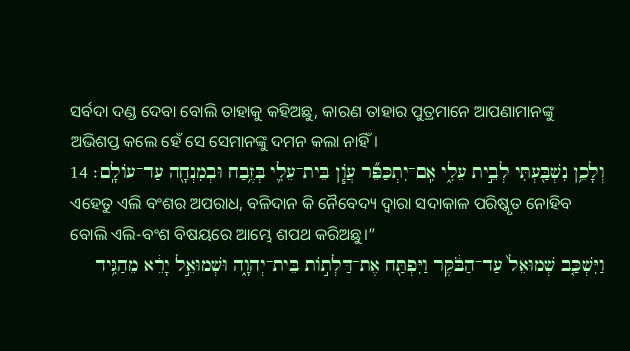ସର୍ବଦା ଦଣ୍ଡ ଦେବା ବୋଲି ତାହାକୁ କହିଅଛୁ, କାରଣ ତାହାର ପୁତ୍ରମାନେ ଆପଣାମାନଙ୍କୁ ଅଭିଶପ୍ତ କଲେ ହେଁ ସେ ସେମାନଙ୍କୁ ଦମନ କଲା ନାହିଁ।
וְלָכֵ֥ן נִשְׁבַּ֖עְתִּי לְבֵ֣ית עֵלִ֑י אִֽם־יִתְכַּפֵּ֞ר עֲוֹ֧ן בֵּית־עֵלִ֛י בְּזֶ֥בַח וּבְמִנְחָ֖ה עַד־עֹולָֽם׃ 14
ଏହେତୁ ଏଲି ବଂଶର ଅପରାଧ, ବଳିଦାନ କି ନୈବେଦ୍ୟ ଦ୍ୱାରା ସଦାକାଳ ପରିଷ୍କୃତ ନୋହିବ ବୋଲି ଏଲି-ବଂଶ ବିଷୟରେ ଆମ୍ଭେ ଶପଥ କରିଅଛୁ।”
וַיִּשְׁכַּ֤ב שְׁמוּאֵל֙ עַד־הַבֹּ֔קֶר וַיִּפְתַּ֖ח אֶת־דַּלְתֹ֣ות בֵּית־יְהוָ֑ה וּשְׁמוּאֵ֣ל יָרֵ֔א מֵהַגִּ֥יד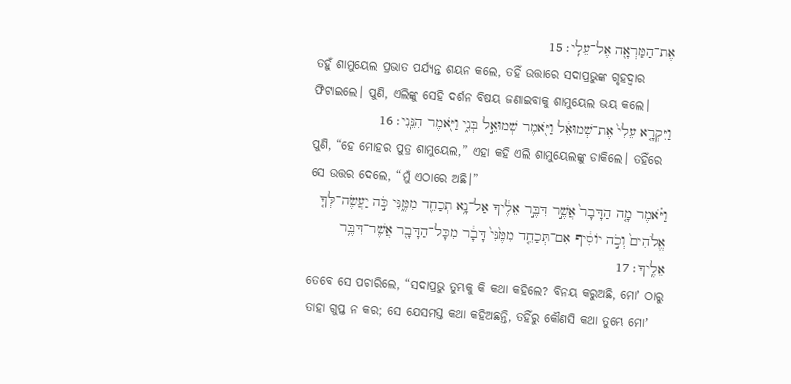אֶת־הַמַּרְאָ֖ה אֶל־עֵלִֽי׃ 15
ତହୁଁ ଶାମୁୟେଲ ପ୍ରଭାତ ପର୍ଯ୍ୟନ୍ତ ଶୟନ କଲେ, ତହିଁ ଉତ୍ତାରେ ସଦାପ୍ରଭୁଙ୍କ ଗୃହଦ୍ୱାର ଫିଟାଇଲେ। ପୁଣି, ଏଲିଙ୍କୁ ସେହି ଦର୍ଶନ ବିଷୟ ଜଣାଇବାକୁ ଶାମୁୟେଲ ଭୟ କଲେ।
וַיִּקְרָ֤א עֵלִי֙ אֶת־שְׁמוּאֵ֔ל וַיֹּ֖אמֶר שְׁמוּאֵ֣ל בְּנִ֑י וַיֹּ֖אמֶר הִנֵּֽנִי׃ 16
ପୁଣି, “ହେ ମୋହର ପୁତ୍ର ଶାମୁୟେଲ,” ଏହା କହି ଏଲି ଶାମୁୟେଲଙ୍କୁ ଡାକିଲେ। ତହିଁରେ ସେ ଉତ୍ତର ଦେଲେ, “ମୁଁ ଏଠାରେ ଅଛି।”
וַיֹּ֗אמֶר מָ֤ה הַדָּבָר֙ אֲשֶׁ֣ר דִּבֶּ֣ר אֵלֶ֔יךָ אַל־נָ֥א תְכַחֵ֖ד מִמֶּ֑נִּי כֹּ֣ה יַעֲשֶׂה־לְּךָ֤ אֱלֹהִים֙ וְכֹ֣ה יֹוסִ֔יף אִם־תְּכַחֵ֤ד מִמֶּ֙נִּי֙ דָּבָ֔ר מִכָּל־הַדָּבָ֖ר אֲשֶׁר־דִּבֶּ֥ר אֵלֶֽיךָ׃ 17
ତେବେ ସେ ପଚାରିଲେ, “ସଦାପ୍ରଭୁ ତୁମ୍ଭକୁ କି କଥା କହିଲେ? ବିନୟ କରୁଅଛି, ମୋʼ ଠାରୁ ତାହା ଗୁପ୍ତ ନ କର; ସେ ଯେସମସ୍ତ କଥା କହିଅଛନ୍ତି, ତହିଁରୁ କୌଣସି କଥା ତୁମ୍ଭେ ମୋʼ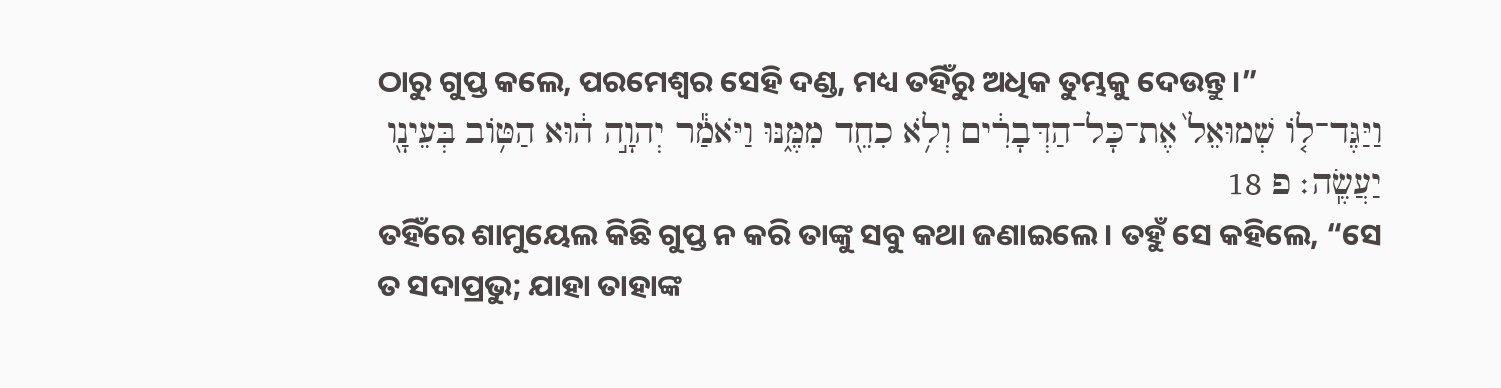ଠାରୁ ଗୁପ୍ତ କଲେ, ପରମେଶ୍ୱର ସେହି ଦଣ୍ଡ, ମଧ୍ୟ ତହିଁରୁ ଅଧିକ ତୁମ୍ଭକୁ ଦେଉନ୍ତୁ।”
וַיַּגֶּד־לֹ֤ו שְׁמוּאֵל֙ אֶת־כָּל־הַדְּבָרִ֔ים וְלֹ֥א כִחֵ֖ד מִמֶּ֑נּוּ וַיֹּאמַ֕ר יְהוָ֣ה ה֔וּא הַטֹּ֥וב בְּעֵינָ֖ו יַעֲשֶֽׂה׃ פ 18
ତହିଁରେ ଶାମୁୟେଲ କିଛି ଗୁପ୍ତ ନ କରି ତାଙ୍କୁ ସବୁ କଥା ଜଣାଇଲେ। ତହୁଁ ସେ କହିଲେ, “ସେ ତ ସଦାପ୍ରଭୁ; ଯାହା ତାହାଙ୍କ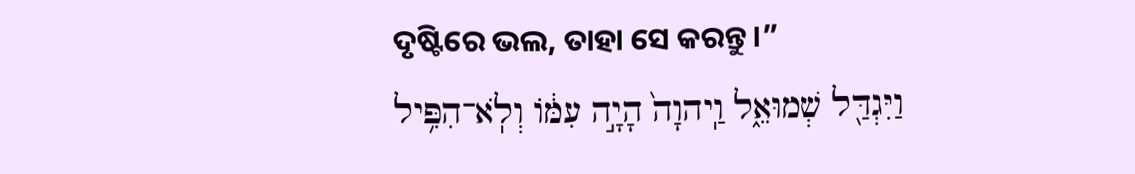ଦୃଷ୍ଟିରେ ଭଲ, ତାହା ସେ କରନ୍ତୁ।”
וַיִּגְדַּ֖ל שְׁמוּאֵ֑ל וַֽיהוָה֙ הָיָ֣ה עִמֹּ֔ו וְלֹֽא־הִפִּ֥יל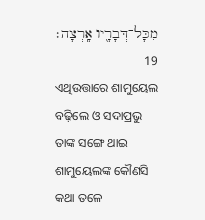מִכָּל־דְּבָרָ֖יו אָֽרְצָה׃ 19
ଏଥିଉତ୍ତାରେ ଶାମୁୟେଲ ବଢ଼ିଲେ ଓ ସଦାପ୍ରଭୁ ତାଙ୍କ ସଙ୍ଗେ ଥାଇ ଶାମୁୟେଲଙ୍କ କୌଣସି କଥା ତଳେ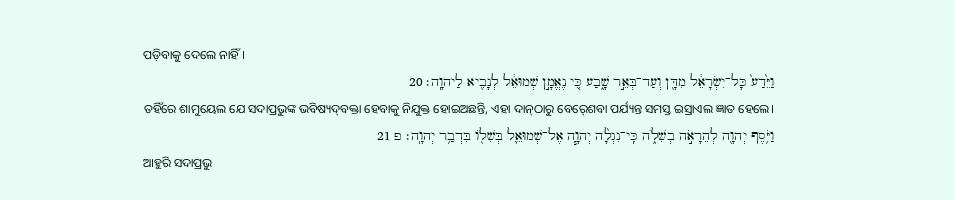ପଡ଼ିବାକୁ ଦେଲେ ନାହିଁ।
וַיֵּ֙דַע֙ כָּל־יִשְׂרָאֵ֔ל מִדָּ֖ן וְעַד־בְּאֵ֣ר שָׁ֑בַע כִּ֚י נֶאֱמָ֣ן שְׁמוּאֵ֔ל לְנָבִ֖יא לַיהוָֽה׃ 20
ତହିଁରେ ଶାମୁୟେଲ ଯେ ସଦାପ୍ରଭୁଙ୍କ ଭବିଷ୍ୟଦ୍‍ବକ୍ତା ହେବାକୁ ନିଯୁକ୍ତ ହୋଇଅଛନ୍ତି, ଏହା ଦାନ୍‍ଠାରୁ ବେର୍‍ଶେବା ପର୍ଯ୍ୟନ୍ତ ସମସ୍ତ ଇସ୍ରାଏଲ ଜ୍ଞାତ ହେଲେ।
וַיֹּ֥סֶף יְהוָ֖ה לְהֵרָאֹ֣ה בְשִׁלֹ֑ה כִּֽי־נִגְלָ֨ה יְהוָ֧ה אֶל־שְׁמוּאֵ֛ל בְּשִׁלֹ֖ו בִּדְבַ֥ר יְהוָֽה׃ פ 21
ଆହୁରି ସଦାପ୍ରଭୁ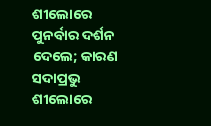ଶୀଲୋରେ ପୁନର୍ବାର ଦର୍ଶନ ଦେଲେ; କାରଣ ସଦାପ୍ରଭୁ ଶୀଲୋରେ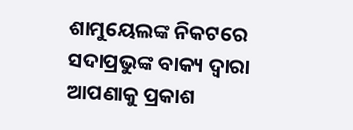ଶାମୁୟେଲଙ୍କ ନିକଟରେ ସଦାପ୍ରଭୁଙ୍କ ବାକ୍ୟ ଦ୍ୱାରା ଆପଣାକୁ ପ୍ରକାଶ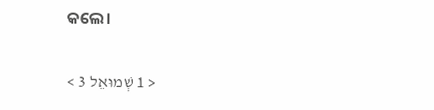କଲେ।

< 1 שְׁמוּאֵל 3 >